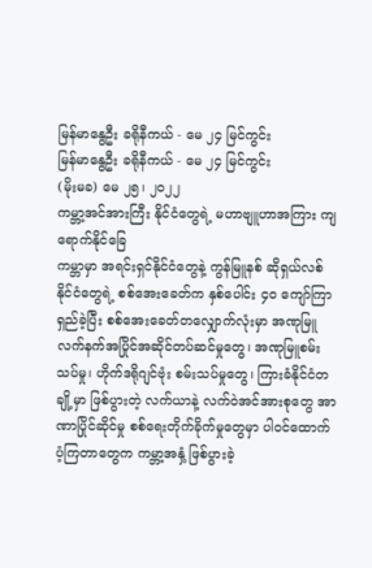မြန်မာနွေဦး ခရိုနီကယ် - မေ ၂၄ မြင်ကွင်း
မြန်မာနွေဦး ခရိုနီကယ် - မေ ၂၄ မြင်ကွင်း
(မိုးမခ) မေ ၂၅၊ ၂၀၂၂
ကမ္ဘာ့အင်အားကြီး နိုင်ငံတွေရဲ့ မဟာဗျူဟာအကြား ကျရောက်နိုင်ခြေ
ကမ္ဘာမှာ အရင်းရှင်နိုင်ငံတွေနဲ့ ကွန်မြူနစ် ဆိုရှယ်လစ်နိုင်ငံတွေရဲ့ စစ်အေးခေတ်က နှစ်ပေါင်း ၄၀ ကျော်ကြာရှည်ခဲ့ပြီး စစ်အေးခေတ်တလျှောက်လုံးမှာ အဏုမြူလက်နက်အပြိုင်အဆိုင်တပ်ဆင်မှုတွေ၊ အဏုမြူစမ်းသပ်မှု၊ ဟိုက်ဒရိုဂျင်ဗုံး စမ်းသပ်မှုတွေ၊ ကြားခံနိုင်ငံတချို့မှာ ဖြစ်ပွားတဲ့ လက်ယာနဲ့ လက်ဝဲအင်အားစုတွေ အာဏာပြိုင်ဆိုင်မှု စစ်ရေးတိုက်ခိုက်မှုတွေမှာ ပါဝင်ထောက်ပံ့ကြတာတွေက ကမ္ဘာ့အနှံ့ ဖြစ်ပွားခဲ့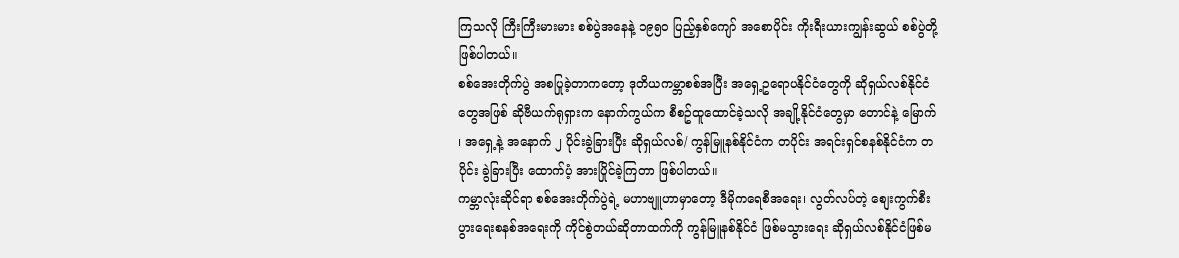ကြသလို ကြီးကြီးမားမား စစ်ပွဲအနေနဲ့ ၁၉၅၀ ပြည့်နှစ်ကျော် အစောပိုင်း ကိုးရီးယားကျွန်းဆွယ် စစ်ပွဲတို့ ဖြစ်ပါတယ်။
စစ်အေးတိုက်ပွဲ အစပြုခဲ့တာကတော့ ဒုတိယကမ္ဘာစစ်အပြီး အရှေ့ဥရောပနိုင်ငံတွေကို ဆိုရှယ်လစ်နိုင်ငံတွေအဖြစ် ဆိုဗီယက်ရုရှားက နောက်ကွယ်က စီစဥ်ထူထောင်ခဲ့သလို အချို့နိုင်ငံတွေမှာ တောင်နဲ့ မြောက် ၊ အရှေ့နဲ့ အနောက် ၂ ပိုင်းခွဲခြားပြီး ဆိုရှယ်လစ်/ ကွန်မြူနစ်နိုင်ငံက တပိုင်း အရင်းရှင်စနစ်နိုင်ငံက တပိုင်း ခွဲခြားပြီး ထောက်ပံ့ အားပြိုင်ခဲ့ကြတာ ဖြစ်ပါတယ်။
ကမ္ဘာလုံးဆိုင်ရာ စစ်အေးတိုက်ပွဲရဲ့ မဟာဗျူဟာမှာတော့ ဒီမိုကရေစီအရေး၊ လွတ်လပ်တဲ့ စျေးကွက်စီးပွားရေးစနစ်အရေးကို ကိုင်စွဲတယ်ဆိုတာထက်ကို ကွန်မြူနစ်နိုင်ငံ ဖြစ်မသွားရေး ဆိုရှယ်လစ်နိုင်ငံဖြစ်မ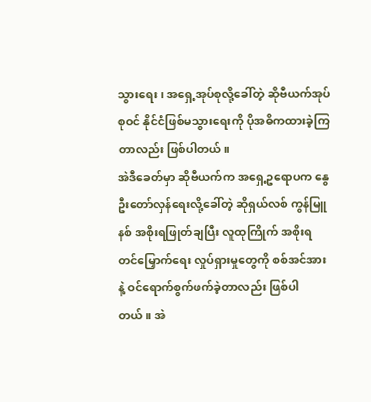သွားရေး၊ အရှေ့အုပ်စုလို့ခေါ်တဲ့ ဆိုဗီယက်အုပ်စုဝင် နိုင်ငံဖြစ်မသွားရေးကို ပိုအဓိကထားခဲ့ကြတာလည်း ဖြစ်ပါတယ်။
အဲဒီခေတ်မှာ ဆိုဗီယက်က အရှေ့ဥရောပက နွေဦးတော်လှန်ရေးလို့ခေါ်တဲ့ ဆိုရှယ်လစ် ကွန်မြူနစ် အစိုးရဖြုတ်ချပြီး လူထုကြိုက် အစိုးရတင်မြှောက်ရေး လှုပ်ရှားမှုတွေကို စစ်အင်အားနဲ့ ဝင်ရောက်စွက်ဖက်ခဲ့တာလည်း ဖြစ်ပါတယ်။ အဲ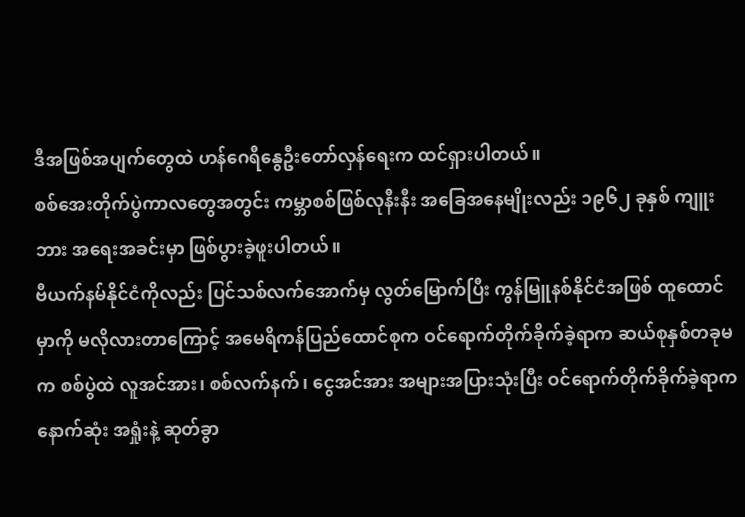ဒီအဖြစ်အပျက်တွေထဲ ဟန်ဂေရီနွေဦးတော်လှန်ရေးက ထင်ရှားပါတယ်။
စစ်အေးတိုက်ပွဲကာလတွေအတွင်း ကမ္ဘာစစ်ဖြစ်လုနီးနီး အခြေအနေမျိုးလည်း ၁၉၆၂ ခုနှစ် ကျူးဘား အရေးအခင်းမှာ ဖြစ်ပွားခဲ့ဖူးပါတယ်။
ဗီယက်နမ်နိုင်ငံကိုလည်း ပြင်သစ်လက်အောက်မှ လွတ်မြောက်ပြီး ကွန်မြူနစ်နိုင်ငံအဖြစ် ထူထောင်မှာကို မလိုလားတာကြောင့် အမေရိကန်ပြည်ထောင်စုက ဝင်ရောက်တိုက်ခိုက်ခဲ့ရာက ဆယ်စုနှစ်တခုမက စစ်ပွဲထဲ လူအင်အား၊ စစ်လက်နက်၊ ငွေအင်အား အများအပြားသုံးပြီး ဝင်ရောက်တိုက်ခိုက်ခဲ့ရာက နောက်ဆုံး အရှုံးနဲ့ ဆုတ်ခွာ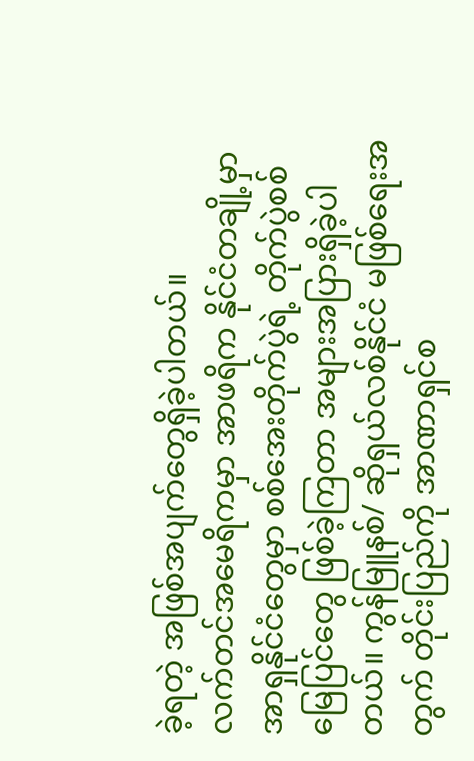ခဲ့ရတဲ့ အဖြစ်အပျက်တွေရှိခဲ့ပါတယ်။
လက်တင်အမေရိကမှာ အာဖရိက နိုင်ငံတချို့မှာ အာရှနိုင်ငံတွေမှာ စစ်အေးတိုက်ပွဲရဲ့ တိုက်ပွဲစစ်မြေပြင်တွေ ဖြစ်ခဲ့ကြတာ အများအပြားရှိခဲ့ပါတယ်။ ကွန်မြူနစ်/ ဆိုရှယ်လစ်နိုင်ငံ မဖြစ်ရေးအတွက် တိုင်းပြည်ကို အာဏာရှင်စ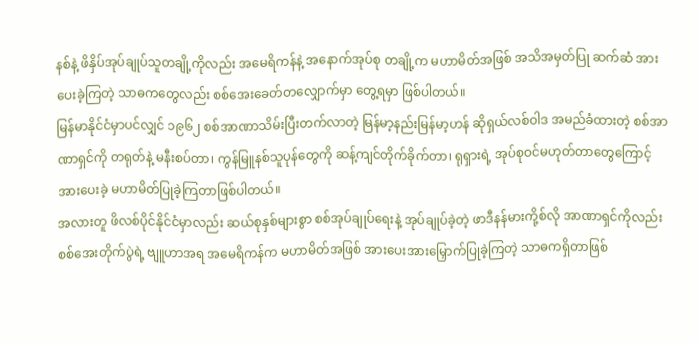နစ်နဲ့ ဖိနှိပ်အုပ်ချုပ်သူတချို့ကိုလည်း အမေရိကန်နဲ့ အနောက်အုပ်စု တချို့က မဟာမိတ်အဖြစ် အသိအမှတ်ပြု ဆက်ဆံ အားပေးခဲ့ကြတဲ့ သာဓကတွေလည်း စစ်အေးခေတ်တလျှောက်မှာ တွေ့ရမှာ ဖြစ်ပါတယ်။
မြန်မာနိုင်ငံမှာပင်လျှင် ၁၉၆၂ စစ်အာဏာသိမ်းပြီးတက်လာတဲ့ မြန်မာ့နည်းမြန်မာ့ဟန် ဆိုရှယ်လစ်ဝါဒ အမည်ခံထားတဲ့ စစ်အာဏာရှင်ကို တရုတ်နဲ့ မနီးစပ်တာ၊ ကွန်မြူနစ်သူပုန်တွေကို ဆန့်ကျင်တိုက်ခိုက်တာ၊ ရုရှားရဲ့ အုပ်စုဝင်မဟုတ်တာတွေကြောင့် အားပေးခဲ့ မဟာမိတ်ပြုခဲ့ကြတာဖြစ်ပါတယ်။
အလားတူ ဖိလစ်ပိုင်နိုင်ငံမှာလည်း ဆယ်စုနှစ်များစွာ စစ်အုပ်ချုပ်ရေးနဲ့ အုပ်ချုပ်ခဲ့တဲ့ ဖာဒီနန်မားကို့စ်လို အာဏာရှင်ကိုလည်း စစ်အေးတိုက်ပွဲရဲ့ ဗျူဟာအရ အမေရိကန်က မဟာမိတ်အဖြစ် အားပေးအားမြှောက်ပြုခဲ့ကြတဲ့ သာဓကရှိတာဖြစ်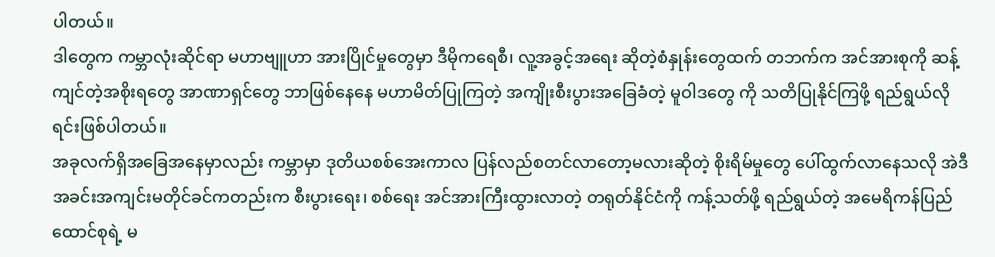ပါတယ်။
ဒါတွေက ကမ္ဘာလုံးဆိုင်ရာ မဟာဗျူဟာ အားပြိုင်မှုတွေမှာ ဒီမိုကရေစီ၊ လူ့အခွင့်အရေး ဆိုတဲ့စံနှုန်းတွေထက် တဘက်က အင်အားစုကို ဆန့်ကျင်တဲ့အစိုးရတွေ အာဏာရှင်တွေ ဘာဖြစ်နေနေ မဟာမိတ်ပြုကြတဲ့ အကျိုးစီးပွားအခြေခံတဲ့ မူဝါဒတွေ ကို သတိပြုနိုင်ကြဖို့ ရည်ရွယ်လိုရင်းဖြစ်ပါတယ်။
အခုလက်ရှိအခြေအနေမှာလည်း ကမ္ဘာမှာ ဒုတိယစစ်အေးကာလ ပြန်လည်စတင်လာတော့မလားဆိုတဲ့ စိုးရိမ်မှုတွေ ပေါ်ထွက်လာနေသလို အဲဒီအခင်းအကျင်းမတိုင်ခင်ကတည်းက စီးပွားရေး၊ စစ်ရေး အင်အားကြီးထွားလာတဲ့ တရုတ်နိုင်ငံကို ကန့်သတ်ဖို့ ရည်ရွယ်တဲ့ အမေရိကန်ပြည်ထောင်စုရဲ့ မ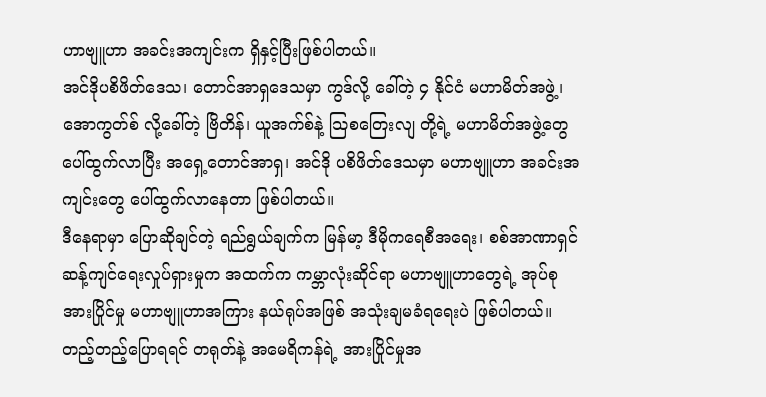ဟာဗျူဟာ အခင်းအကျင်းက ရှိနှင့်ပြီးဖြစ်ပါတယ်။
အင်ဒိုပစိဖိတ်ဒေသ၊ တောင်အာရှဒေသမှာ ကွဒ်လို့ ခေါ်တဲ့ ၄ နိုင်ငံ မဟာမိတ်အဖွဲ့၊ အောကွတ်စ် လို့ခေါ်တဲ့ ဗြိတိန်၊ ယူအက်စ်နဲ့ သြစတြေးလျ တို့ရဲ့ မဟာမိတ်အဖွဲ့တွေ ပေါ်ထွက်လာပြီး အရှေ့တောင်အာရှ၊ အင်ဒို ပစိဖိတ်ဒေသမှာ မဟာဗျူဟာ အခင်းအကျင်းတွေ ပေါ်ထွက်လာနေတာ ဖြစ်ပါတယ်။
ဒီနေရာမှာ ပြောဆိုချင်တဲ့ ရည်ရွယ်ချက်က မြန်မာ့ ဒီမိုကရေစီအရေး၊ စစ်အာဏာရှင် ဆန့်ကျင်ရေးလှုပ်ရှားမှုက အထက်က ကမ္ဘာလုံးဆိုင်ရာ မဟာဗျူဟာတွေရဲ့ အုပ်စုအားပြိုင်မှု မဟာဗျူဟာအကြား နယ်ရုပ်အဖြစ် အသုံးချမခံရရေးပဲ ဖြစ်ပါတယ်။
တည့်တည့်ပြောရရင် တရုတ်နဲ့ အမေရိကန်ရဲ့ အားပြိုင်မှုအ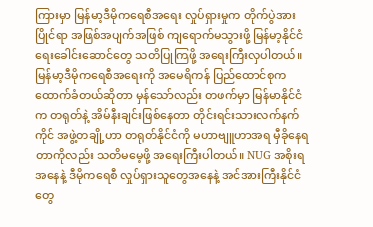ကြားမှာ မြန်မာ့ဒီမိုကရေစီအရေး လှုပ်ရှားမှုက တိုက်ပွဲအားပြိုင်ရာ အဖြစ်အပျက်အဖြစ် ကျရောက်မသွားဖို့ မြန်မာ့နိုင်ငံရေးခေါင်းဆောင်တွေ သတိပြုကြဖို့ အရေးကြီးလှပါတယ်။
မြန်မာ့ဒီမိုကရေစီအရေးကို အမေရိကန် ပြည်ထောင်စုက ထောက်ခံတယ်ဆိုတာ မှန်သော်လည်း တဖက်မှာ မြန်မာနိုင်ငံက တရုတ်နဲ့ အိမ်နီးချင်းဖြစ်နေတာ တိုင်းရင်းသားလက်နက်ကိုင် အဖွဲ့တချို့ဟာ တရုတ်နိုင်ငံကို မဟာဗျူဟာအရ မှီခိုနေရတာကိုလည်း သတိမမေ့ဖို့ အရေးကြီးပါတယ်။ NUG အစိုးရအနေနဲ့ ဒီမိုကရေစီ လှုပ်ရှားသူတွေအနေနဲ့ အင်အားကြီးနိုင်ငံတွေ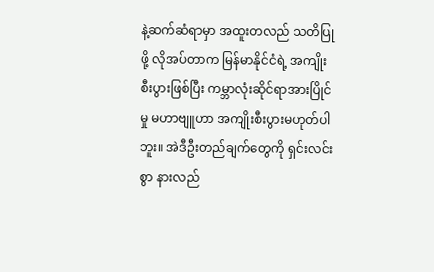နဲ့ဆက်ဆံရာမှာ အထူးတလည် သတိပြုဖို့ လိုအပ်တာက မြန်မာနိုင်ငံရဲ့ အကျိုးစီးပွားဖြစ်ပြီး ကမ္ဘာလုံးဆိုင်ရာအားပြိုင်မှု မဟာဗျူဟာ အကျိုးစီးပွားမဟုတ်ပါဘူး။ အဲဒီဦးတည်ချက်တွေကို ရှင်းလင်းစွာ နားလည်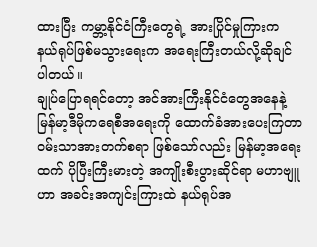ထားပြီး ကမ္ဘာ့နိုင်ငံကြီးတွေရဲ့ အားပြိုင်မှုကြားက နယ်ရုပ်ဖြစ်မသွားရေးက အရေးကြီးတယ်လို့ဆိုချင်ပါတယ်။
ချုပ်ပြောရရင်တော့ အင်အားကြီးနိုင်ငံတွေအနေနဲ့ မြန်မာ့ဒီမိုကရေစီအရေးကို ထောက်ခံအားပေးကြတာ ဝမ်းသာအားတက်စရာ ဖြစ်သော်လည်း မြန်မာ့အရေးထက် ပိုပြီးကြီးမားတဲ့ အကျိုးစီးပွားဆိုင်ရာ မဟာဗျူဟာ အခင်းအကျင်းကြားထဲ နယ်ရုပ်အ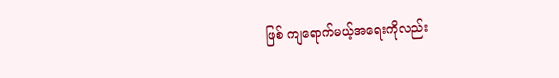ဖြစ် ကျရောက်မယ့်အရေးကိုလည်း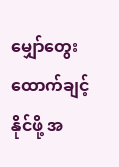မျှော်တွေးထောက်ချင့်နိုင်ဖို့ အ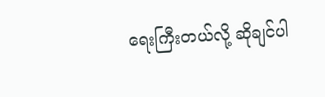ရေးကြီးတယ်လို့ ဆိုချင်ပါ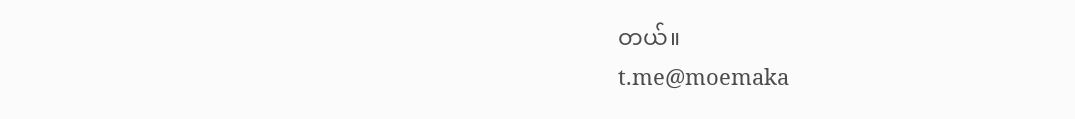တယ်။
t.me@moemaka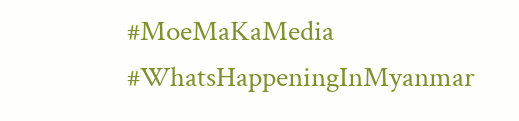#MoeMaKaMedia
#WhatsHappeningInMyanmar